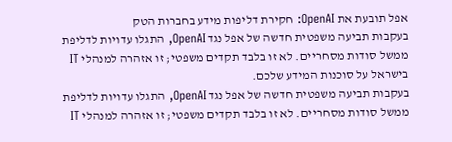אפל תובעת את OpenAI: חקירת דליפות מידע בחברות הטק
בעקבות תביעה משפטית חדשה של אפל נגד OpenAI, התגלו עדויות לדליפת ממשל סודות מסחריים. לא זו בלבד תקדים משפטי; זו אזהרה למנהלי IT בישראל על סוכנות המידע שלכם.
בעקבות תביעה משפטית חדשה של אפל נגד OpenAI, התגלו עדויות לדליפת ממשל סודות מסחריים. לא זו בלבד תקדים משפטי; זו אזהרה למנהלי IT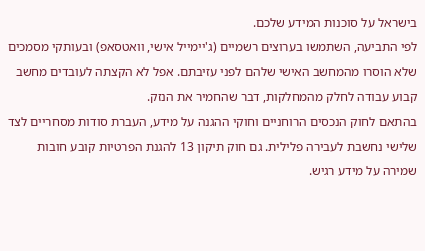בישראל על סוכנות המידע שלכם.
לפי התביעה, השתמשו בערוצים רשמיים (ג'יימייל אישי, וואטסאפ) ובעותקי מסמכים שלא הוסרו מהמחשב האישי שלהם לפני עזיבתם. אפל לא הקצתה לעובדים מחשב קבוע עבודה לחלק מהמחלקות, דבר שהחמיר את הנזק.
בהתאם לחוק הנכסים הרוחניים וחוקי ההגנה על מידע, העברת סודות מסחריים לצד שלישי נחשבת לעבירה פלילית. גם חוק תיקון 13 להגנת הפרטיות קובע חובות שמירה על מידע רגיש.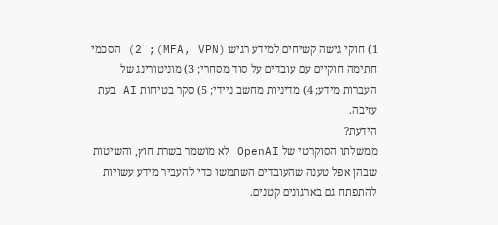1) חוקי גישה קשיחים למידע רגיש (MFA, VPN); 2) הסכמי חתימה חוקיים עם עובדים על סוד מסחרי; 3) מוניטורינג של העברות מידע; 4) מדיניות מחשב ניידי; 5) סקר בטיחות AI בעת עזיבה.
הידעת?
ממשלתו הסוקרטי של OpenAI לא מושמר בשרת חוץ, והשיטות שבהן אפל טענה שהעובדים השתמשו כדי להעביר מידע עשויות להתפתח גם בארגונים קטנים.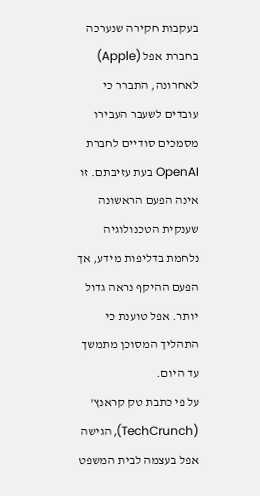בעקבות חקירה שנערכה בחברת אפל (Apple) לאחרונה, התברר כי עובדים לשעבר העבירו מסמכים סודיים לחברת OpenAI בעת עזיבתם. זו אינה הפעם הראשונה שענקית הטכנולוגיה נלחמת בדליפות מידע, אך הפעם ההיקף נראה גדול יותר. אפל טוענת כי התהליך המסוכן מתמשך עד היום.
על פי כתבת טק קראנץ' (TechCrunch), הגישה אפל בעצמה לבית המשפט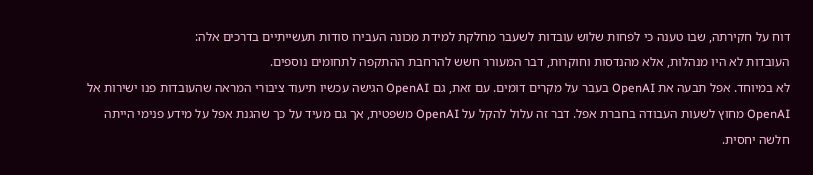דוח על חקירתה, שבו טענה כי לפחות שלוש עובדות לשעבר מחלקת למידת מכונה העבירו סודות תעשייתיים בדרכים אלה:
העובדות לא היו מנהלות, אלא מהנדסות וחוקרות, דבר המעורר חשש להרחבת ההתקפה לתחומים נוספים.
לא במיוחד. אפל תבעה את OpenAI בעבר על מקרים דומים. עם זאת, גם OpenAI הגישה עכשיו תיעוד ציבורי המראה שהעובדות פנו ישירות אל OpenAI מחוץ לשעות העבודה בחברת אפל. דבר זה עלול להקל על OpenAI משפטית, אך גם מעיד על כך שהגנת אפל על מידע פנימי הייתה חלשה יחסית.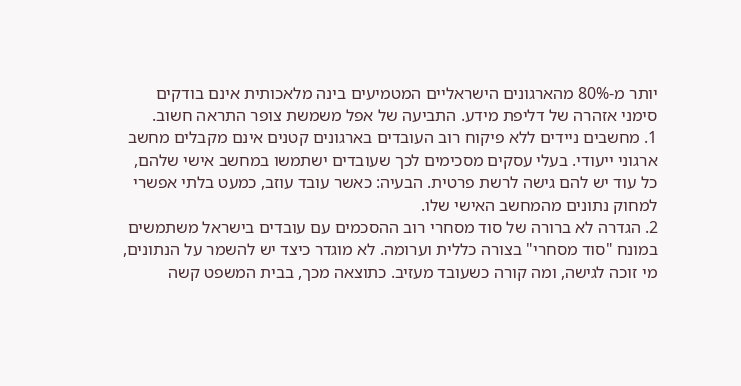יותר מ-80% מהארגונים הישראליים המטמיעים בינה מלאכותית אינם בודקים סימני אזהרה של דליפת מידע. התביעה של אפל משמשת צופר התראה חשוב.
1. מחשבים ניידים ללא פיקוח רוב העובדים בארגונים קטנים אינם מקבלים מחשב ארגוני ייעודי. בעלי עסקים מסכימים לכך שעובדים ישתמשו במחשב אישי שלהם, כל עוד יש להם גישה לרשת פרטית. הבעיה: כאשר עובד עוזב, כמעט בלתי אפשרי למחוק נתונים מהמחשב האישי שלו.
2. הגדרה לא ברורה של סוד מסחרי רוב ההסכמים עם עובדים בישראל משתמשים במונח "סוד מסחרי" בצורה כללית וערומה. לא מוגדר כיצד יש להשמר על הנתונים, מי זוכה לגישה, ומה קורה כשעובד מעזיב. כתוצאה מכך, בבית המשפט קשה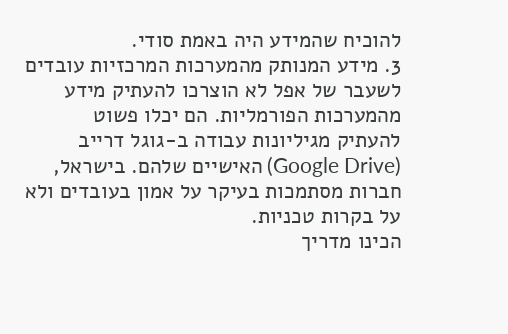להוכיח שהמידע היה באמת סודי.
3. מידע המנותק מהמערכות המרכזיות עובדים לשעבר של אפל לא הוצרכו להעתיק מידע מהמערכות הפורמליות. הם יכלו פשוט להעתיק מגיליונות עבודה ב-גוגל דרייב (Google Drive) האישיים שלהם. בישראל, חברות מסתמכות בעיקר על אמון בעובדים ולא על בקרות טכניות.
הכינו מדריך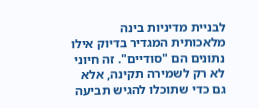לבניית מדיניות בינה מלאכותית המגדיר בדיוק אילו נתונים הם "סודיים". זה חיוני לא רק לשמירה תקינה, אלא גם כדי שתוכלו להגיש תביעה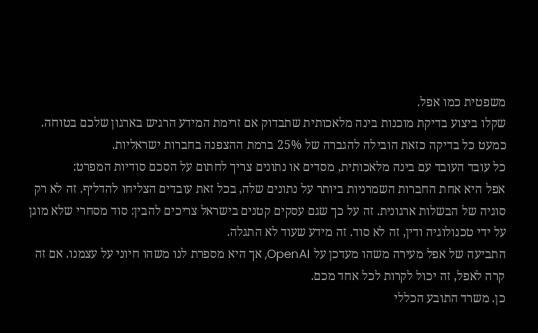משפטית כמו אפל.
שקלו ביצוע בדיקת מוכנות בינה מלאכותית שתבדוק אם זרימת המידע הרגיש בארגון שלכם בטוחה. כמעט כל בדיקה כזאת הובילה להגברה של 25% ברמת ההצפנה בחברות ישראליות.
כל עובד העובד עם בינה מלאכותית, מסדים או נתונים צריך לחתום על הסכם סודיות המפרט:
אפל היא אחת החברות השמרניות ביותר על נתונים שלה, בכל זאת עובדים הצליחו להדליף. זה לא רק סוגיה של הבשלות ארגונית. זה על כך שגם עסקים קטנים בישראל צריכים להבין: סוד מסחרי שלא מוגן על ידי טכנולוגיה ודין, זה לא סוד. זה מידע שעוד לא התגלה.
התביעה של אפל מעירה משהו מעדכן על OpenAI, אך היא מספרת לנו משהו חיוני על עצמנו. אם זה קרה לאפל, זה יכול לקרות לכל אחד מכם.
כן. משרד התובע הכללי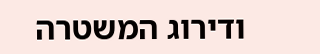ודירוג המשטרה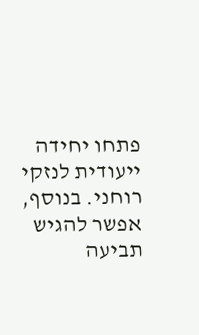פתחו יחידה ייעודית לנזקי רוחני. בנוסף, אפשר להגיש תביעה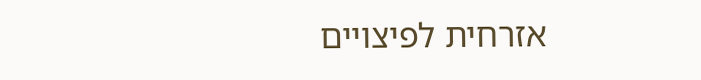אזרחית לפיצויים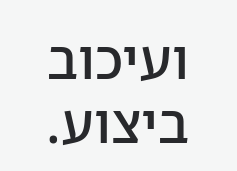ועיכוב ביצוע.